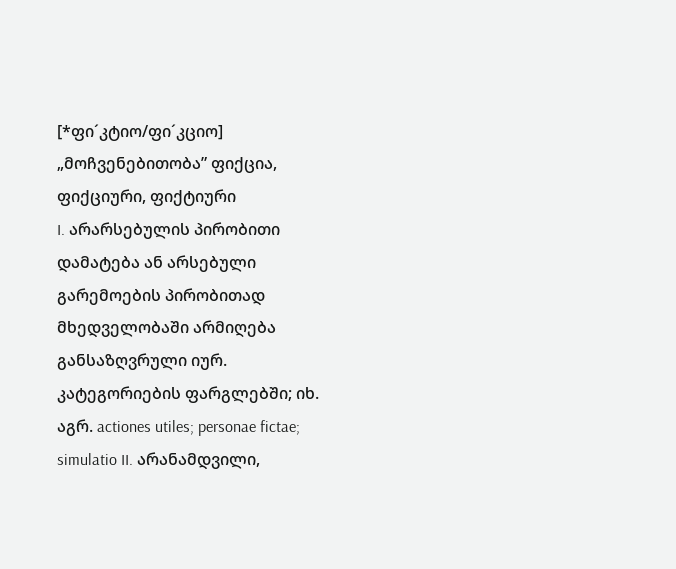[*ფი´კტიო/ფი´კციო]
„მოჩვენებითობა” ფიქცია, ფიქციური, ფიქტიური
I. არარსებულის პირობითი დამატება ან არსებული გარემოების პირობითად მხედველობაში არმიღება განსაზღვრული იურ. კატეგორიების ფარგლებში; იხ. აგრ. actiones utiles; personae fictae; simulatio II. არანამდვილი,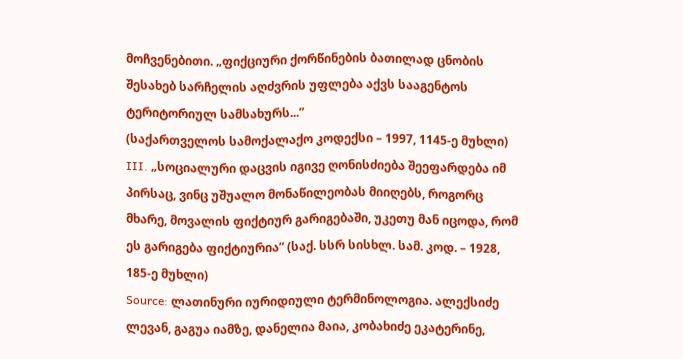მოჩვენებითი. „ფიქციური ქორწინების ბათილად ცნობის შესახებ სარჩელის აღძვრის უფლება აქვს სააგენტოს ტერიტორიულ სამსახურს...”
(საქართველოს სამოქალაქო კოდექსი – 1997, 1145-ე მუხლი) III. „სოციალური დაცვის იგივე ღონისძიება შეეფარდება იმ პირსაც, ვინც უშუალო მონაწილეობას მიიღებს, როგორც მხარე, მოვალის ფიქტიურ გარიგებაში, უკეთუ მან იცოდა, რომ ეს გარიგება ფიქტიურია” (საქ. სსრ სისხლ. სამ. კოდ. – 1928, 185-ე მუხლი)
Source: ლათინური იურიდიული ტერმინოლოგია. ალექსიძე ლევან, გაგუა იამზე, დანელია მაია, კობახიძე ეკატერინე,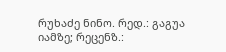რუხაძე ნინო. რედ.: გაგუა იამზე; რეცენზ.: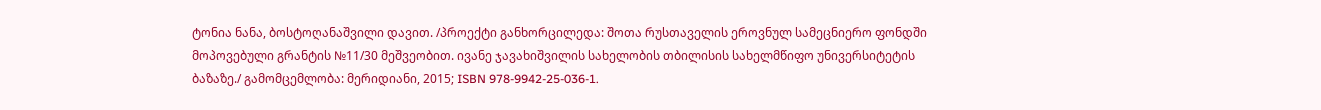ტონია ნანა, ბოსტოღანაშვილი დავით. /პროექტი განხორცილედა: შოთა რუსთაველის ეროვნულ სამეცნიერო ფონდში მოპოვებული გრანტის №11/30 მეშვეობით. ივანე ჯავახიშვილის სახელობის თბილისის სახელმწიფო უნივერსიტეტის ბაზაზე./ გამომცემლობა: მერიდიანი, 2015; ISBN 978-9942-25-036-1.